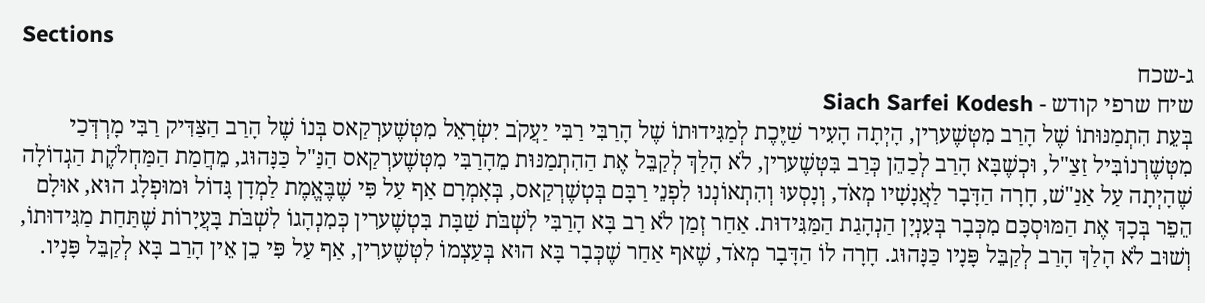Sections
ג-שכח
שיח שרפי קודש - Siach Sarfei Kodesh
בְּעֵת הִתְמַנּוּתוֹ שֶׁל הָרַב מִטְּשֶׁערִין, הָיְתָה הָעִיר שַׁיֶּכֶת לְמַגִּידוּתוֹ שֶׁל הָרַבִּי רַבִּי יַעֲקֹב יִשְׂרָאֵל מִטְּשֶׁערְקַאס בְּנוֹ שֶׁל הָרַב הַצַּדִּיק רַבִּי מָרְדְּכַי מִטְּשֶׁרְנוֹבִּיל זַצַ"ל, וּכְשֶׁבָּא הָרַב לְכַהֵן כְּרַב בִּטְּשֶׁערִין, לֹא הָלַךְ לְקַבֵּל אֶת הַהִתְמַנּוּת מֵהָרַבִּי מִטְּשֶׁערְקַאס הַנַּ"ל כַּנָּהוּג, מֵחֲמַת הַמַּחְלֹקֶת הַגְדוֹלָה שֶׁהָיְתָה עַל אַנַ"שׁ, חָרָה הַדָּבָר לַאֲנָשָׁיו מְאֹד, וְנָסְעוּ וְהִתְאוֹנְנוּ לִפְנֵי רַבָּם בְּטְשֶׁרְקַאס, בְּאָמְרָם אַף עַל פִּי שֶׁבֶּאֱמֶת לַמְדָן גָּדוֹל וּמוּפְלָג הוּא, אוּלָם הֵפֵר בְּכָךְ אֶת הַמּוּסְכָּם מִכְּבָר בְּעִנְיָן הַנְהָגַת הַמַּגִּידוּת. אַחַר זְמַן לֹא רַב בָּא הָרַבִּי לִשְׁבֹּת שַׁבָּת בִּטְשֶׁערִין כְּמִנְהָגוֹ לִשְׁבֹּת בָּעֲיָרוֹת שֶׁתַּחַת מַגִּידוּתוֹ, וְשׁוּב לֹא הָלַךְ הָרַב לְקַבֵּל פָּנָיו כַּנָּהוּג. חָרָה לוֹ הַדָּבָר מְאֹד, שֶׁאף אַחַר שֶׁכְּבָר בָּא הוּא בְּעַצְמוֹ לִטְּשֶׁערִין, אַף עַל פִּי כֵן אֵין הָרַב בָּא לְקַבֵּל פָּנָיו.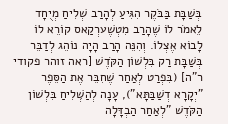בְּשַׁבָּת בַּבֹּקֶר הִגִּיעַ לְהָרַב שְׁלִיחַ מְיֻחָד לֵאמֹר לוֹ שֶׁהָרַב מִטְשֶׁערְקַאס קוֹרֵא לוֹ לָבוֹא אֶצְלוֹ. וְהִנֵּה הָרַב הָיָה נוֹהֵג לְדַבֵּר בְּשַׁבָּת רַק בִּלְשׁוֹן הַקֹּדֶשׁ [ראה זוהר פקודי ר"ה] (בִּפְרַט לְאַחַר שֶׁחִבֵּר אֶת הַסֵּפֶר "יְקָרָא דְשַׁבַּתָּא"), עָנָה לְהַשְּׁלִיחַ בִּלְשׁוֹן הַקֹּדֶשׁ "לְאַחַר הַבְדָּלָה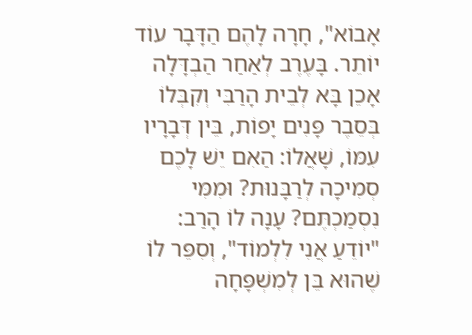אָבוֹא", חָרָה לָהֶם הַדָּבָר עוֹד יוֹתֵר. בָּעֶרֶב לְאַחַר הַבְדָּלָה אָכֵן בָּא לְבֵית הָרַבִּי וְקִבְּלוֹ בְּסֵבֶר פָּנִים יָפוֹת, בֵּין דְּבָרָיו עִמּוֹ, שָׁאֲלוֹ: הַאִם יֵשׁ לָכֶם סְמִיכָה לְרַבָּנוּת? וּמִמִּי נִסְמַכְתֶּם? עָנָה לוֹ הָרַב: "יוֹדֵעַ אֲנִי לִלְמוֹד", וְסִפֵּר לוֹ שֶׁהוּא בֵּן לְמִשְׁפָּחָה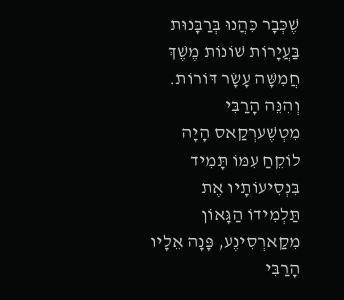שֶׁכְּבָר כִּהֲנוּ בְּרַבָּנוּת בַּעֲיָרוֹת שׁוֹנוֹת מֶשֶׁךְ חֲמִשָּׁה עָשָׂר דּוֹרוֹת. וְהִנֵּה הָרַבִּי מִטְשֶׁערְקַאס הָיָה לוֹקֵחַ עִמּוֹ תָּמִיד בִּנְסִיעוֹתָיו אֶת תַּלְמִידוֹ הַגָּאוֹן מִקַארְסִינֶע, פָּנָה אֵלָיו הָרַבִּי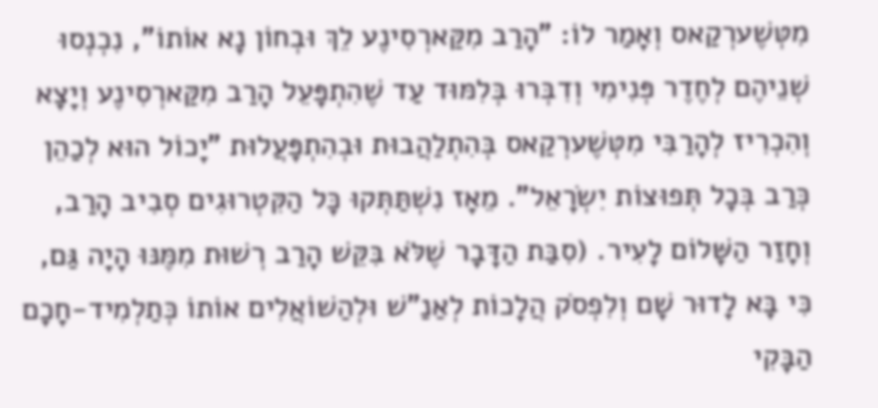מִטְּשֶׁערְקַאס וְאָמַר לוֹ: "הָרַב מִקַּארְסִינֶע לֵךְ וּבְחוֹן נָא אוֹתוֹ", נִכְנְסוּ שְׁנֵיהֶם לְחֶדֶר פְּנִימִי וְדִבְּרוּ בְּלִמּוּד עַד שֶׁהִתְפָּעֵל הָרַב מִקַּארְסִינֶע וְיָצָא וְהִכְרִיז לְהָרַבִּי מִטְּשֶׁערְקַאס בְּהִתְלַהֲבוּת וּבְהִתְפָּעֲלוּת "יָכוֹל הוּא לְכַהֵן כְּרַב בְּכָל תְּפוּצוֹת יִשְׂרָאֵל". מֵאָז נִשְׁתַּתְּקוּ כָּל הַקִּטְרוּגִים סְבִיב הָרַב, וְחָזַר הַשָּׁלוֹם לָעִיר. (סִבַּת הַדָּבָר שֶׁלֹּא בִּקֵּשׁ הָרַב רְשׁוּת מִמֶּנּוּ הָיָה גַּם, כִּי בָּא לָדוּר שָׁם וְלִפְסֹק הֲלָכוֹת לְאַנַ"שׁ וּלְהַשׁוֹאֲלִים אוֹתוֹ כְּתַלְמִיד-חָכָם הַבָּקִי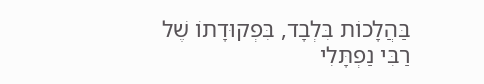בַּהֲלָכוֹת בִּלְבָד, בִּפְקוּדָתוֹ שֶׁל רַבִּי נַפְתָּלִי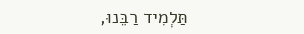תַּלְמִיד רַבֵּנוּ,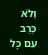וְלֹא כְּרַב עִם כָּל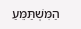הַמִּשְׁתַּמֵּעַ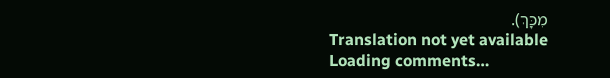מִכָּךְ).
Translation not yet available
Loading comments…